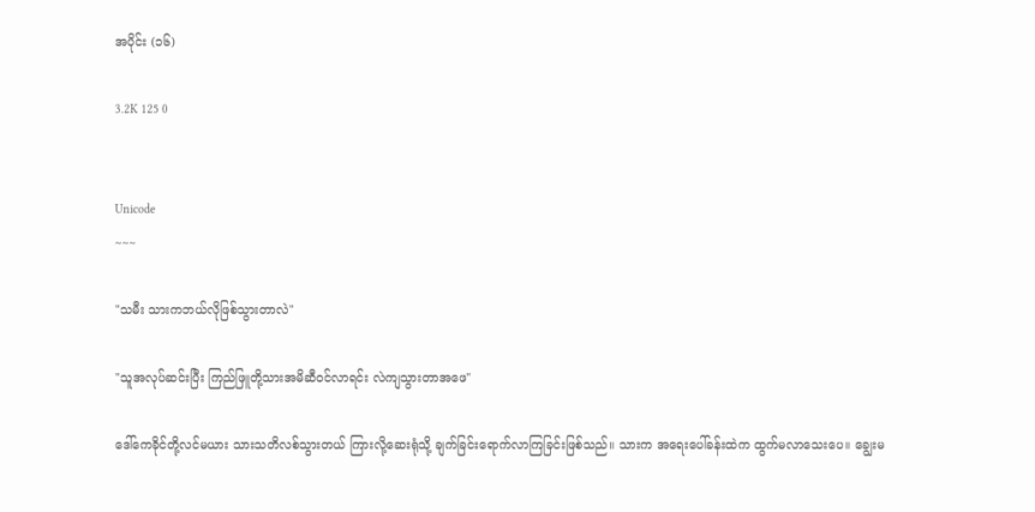အပိုင်း (၁၆)

3.2K 125 0


Unicode
~~~

"သမီး သားကဘယ်လိုဖြစ်သွားတာလဲ"

"သူအလုပ်ဆင်းပြီး ကြည်ဖြူတို့သားအမိဆီဝင်လာရင်း လဲကျသွားတာအဖေ"

ဒေါ်ကေခိုင်တို့လင်မယား သားသတိလစ်သွားတယ် ကြားလို့ဆေးရုံသို့ ချက်ခြင်းရောက်လာကြခြင်းဖြစ်သည်။ သားက အရေးပေါ်ခန်းထဲက ထွက်မလာသေးပေ။ ချွေးမ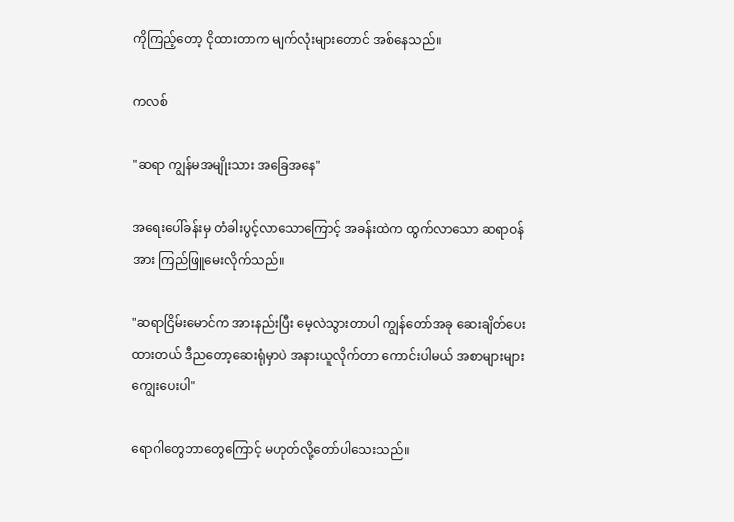ကိုကြည့်တော့ ငိုထားတာက မျက်လုံးများတောင် အစ်နေသည်။

ကလစ်

"ဆရာ ကျွန်မအမျိုးသား အခြေအနေ"

အရေးပေါ်ခန်းမှ တံခါးပွင့်လာသောကြောင့် အခန်းထဲက ထွက်လာသော ဆရာဝန်အား ကြည်ဖြူမေးလိုက်သည်။

"ဆရာငြိမ်းမောင်က အားနည်းပြီး မေ့လဲသွားတာပါ ကျွန်တော်အခု ဆေးချိတ်ပေးထားတယ် ဒီညတော့ဆေးရုံမှာပဲ အနားယူလိုက်တာ ကောင်းပါမယ် အစာများများကျွေးပေးပါ"

ရောဂါတွေဘာတွေကြောင့် မဟုတ်လို့တော်ပါသေးသည်။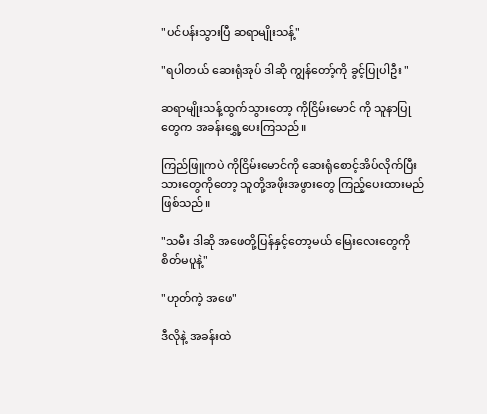"ပင်ပန်းသွားပြီ ဆရာမျိုးသန့်"

"ရပါတယ် ဆေးရုံအုပ် ဒါဆို ကျွန်တော့်ကို ခွင့်ပြုပါဦး "

ဆရာမျိုးသန့်ထွက်သွားတော့ ကိုငြိမ်းမောင် ကို သူနာပြုတွေက အခန်းရွှေ့ပေးကြသည်။

ကြည်ဖြူကပဲ ကိုငြိမ်းမောင်ကို ဆေးရုံစောင့်အိပ်လိုက်ပြီး သားတွေကိုတော့ သူတို့အဖိုးအဖွားတွေ ကြည့်ပေးထားမည်ဖြစ်သည်။

"သမီး ဒါဆို အဖေတို့ပြန်နှင့်တော့မယ် မြေးလေးတွေကို စိတ်မပူနဲ့"

"ဟုတ်ကဲ့ အဖေ"

ဒီလိုနဲ့ အခန်းထဲ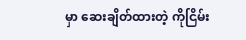မှာ ဆေးချိတ်ထားတဲ့ ကိုငြိမ်း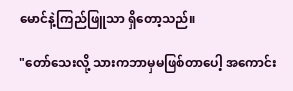မောင်နဲ့ကြည်ဖြူသာ ရှိတော့သည်။

"တော်သေးလို့ သားကဘာမှမဖြစ်တာပေါ့ အကောင်း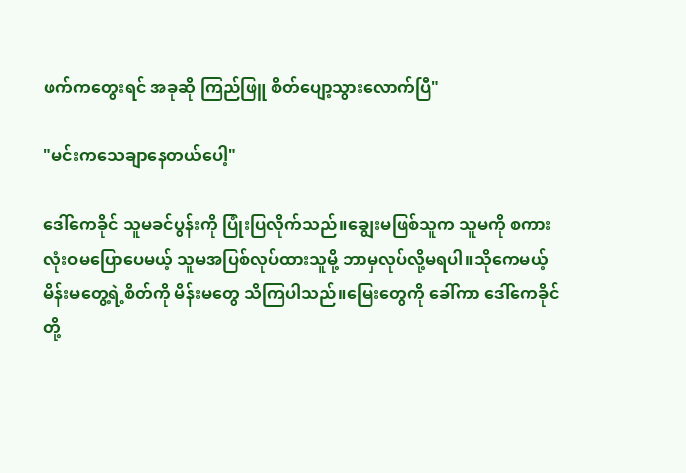ဖက်ကတွေးရင် အခုဆို ကြည်ဖြူ စိတ်ပျော့သွားလောက်ပြီ"

"မင်းကသေချာနေတယ်ပေါ့"

ဒေါ်ကေခိုင် သူမခင်ပွန်းကို ပြုံးပြလိုက်သည်။ချွေးမဖြစ်သူက သူမကို စကားလုံးဝမပြောပေမယ့် သူမအပြစ်လုပ်ထားသူမို့ ဘာမှလုပ်လို့မရပါ။သိုကေမယ့် မိန်းမတွေ့ရဲ့စိတ်ကို မိန်းမတွေ သိကြပါသည်။မြေးတွေကို ခေါ်ကာ ဒေါ်ကေခိုင်တို့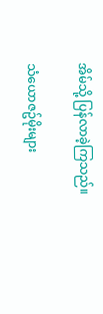အိမ်သို့ ပြန်လာခဲ့ကြသည်။

သံယောဇဥ်မိုးများ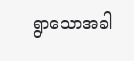ရွာသောအခါ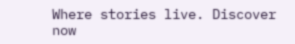Where stories live. Discover now